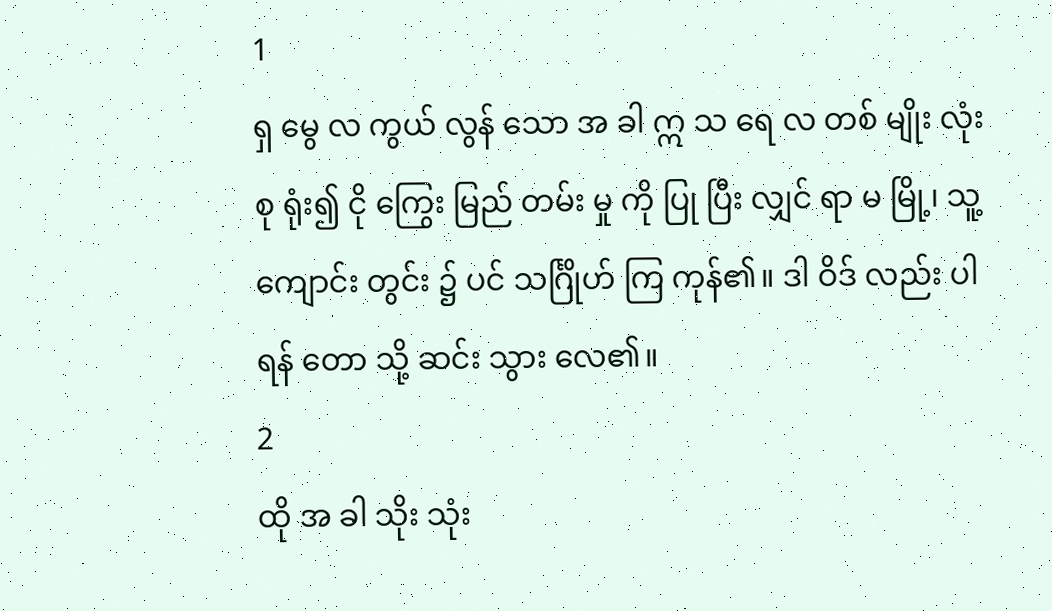1
ရှ မွေ လ ကွယ် လွန် သော အ ခါ ဣ သ ရေ လ တစ် မျိုး လုံး စု ရုံး၍ ငို ကြွေး မြည် တမ်း မှု ကို ပြု ပြီး လျှင် ရာ မ မြို့၊ သူ့ ကျောင်း တွင်း ၌ ပင် သင်္ဂြိုဟ် ကြ ကုန်၏။ ဒါ ဝိဒ် လည်း ပါ ရန် တော သို့ ဆင်း သွား လေ၏။
2
ထို အ ခါ သိုး သုံး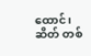ထောင်၊ ဆိတ် တစ်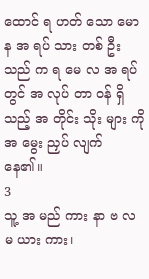ထောင် ရ ဟတ် သော မော န အ ရပ် သား တစ် ဦး သည် က ရ မေ လ အ ရပ် တွင် အ လုပ် တာ ဝန် ရှိ သည့် အ တိုင်း သိုး များ ကို အ မွေး ညှပ် လျက် နေ၏။
3
သူ့ အ မည် ကား နာ ဗ လ မ ယား ကား၊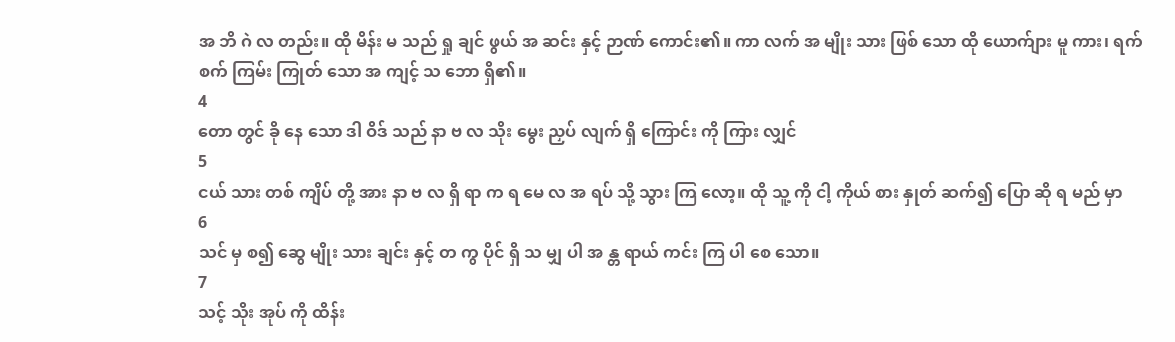အ ဘိ ဂဲ လ တည်း။ ထို မိန်း မ သည် ရှု ချင် ဖွယ် အ ဆင်း နှင့် ဉာဏ် ကောင်း၏။ ကာ လက် အ မျိုး သား ဖြစ် သော ထို ယောက်ျား မူ ကား၊ ရက် စက် ကြမ်း ကြုတ် သော အ ကျင့် သ ဘော ရှိ၏။
4
တော တွင် ခို နေ သော ဒါ ဝိဒ် သည် နာ ဗ လ သိုး မွေး ညှပ် လျက် ရှိ ကြောင်း ကို ကြား လျှင်
5
ငယ် သား တစ် ကျိပ် တို့ အား နာ ဗ လ ရှိ ရာ က ရ မေ လ အ ရပ် သို့ သွား ကြ လော့။ ထို သူ့ ကို ငါ့ ကိုယ် စား နှုတ် ဆက်၍ ပြော ဆို ရ မည် မှာ
6
သင် မှ စ၍ ဆွေ မျိုး သား ချင်း နှင့် တ ကွ ပိုင် ရှိ သ မျှ ပါ အ န္တ ရာယ် ကင်း ကြ ပါ စေ သော။
7
သင့် သိုး အုပ် ကို ထိန်း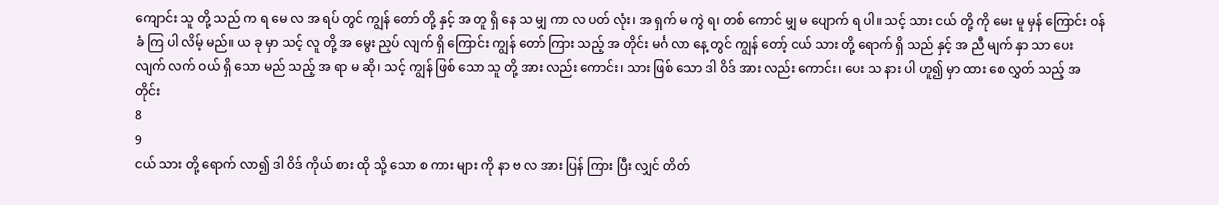ကျောင်း သူ တို့ သည် က ရ မေ လ အ ရပ် တွင် ကျွန် တော် တို့ နှင့် အ တူ ရှိ နေ သ မျှ ကာ လ ပတ် လုံး၊ အ ရှက် မ ကွဲ ရ၊ တစ် ကောင် မျှ မ ပျောက် ရ ပါ။ သင့် သား ငယ် တို့ ကို မေး မူ မှန် ကြောင်း ဝန် ခံ ကြ ပါ လိမ့် မည်။ ယ ခု မှာ သင့် လူ တို့ အ မွေး ညှပ် လျက် ရှိ ကြောင်း ကျွန် တော် ကြား သည့် အ တိုင်း မင်္ဂ လာ နေ့ တွင် ကျွန် တော့် ငယ် သား တို့ ရောက် ရှိ သည် နှင့် အ ညီ မျက် နှာ သာ ပေး လျက် လက် ဝယ် ရှိ သော မည် သည့် အ ရာ မ ဆို၊ သင့် ကျွန် ဖြစ် သော သူ တို့ အား လည်း ကောင်း၊ သား ဖြစ် သော ဒါ ဝိဒ် အား လည်း ကောင်း၊ ပေး သ နား ပါ ဟူ၍ မှာ ထား စေ လွှတ် သည့် အ တိုင်း
8
9
ငယ် သား တို့ ရောက် လာ၍ ဒါ ဝိဒ် ကိုယ် စား ထို သို့ သော စ ကား များ ကို နာ ဗ လ အား ပြန် ကြား ပြီး လျှင် တိတ်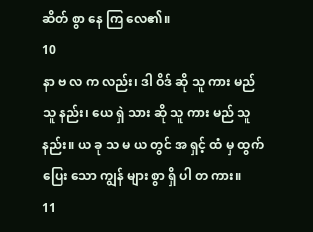ဆိတ် စွာ နေ ကြ လေ၏။
10
နာ ဗ လ က လည်း၊ ဒါ ဝိဒ် ဆို သူ ကား မည် သူ နည်း၊ ယေ ရှဲ သား ဆို သူ ကား မည် သူ နည်း။ ယ ခု သ မ ယ တွင် အ ရှင့် ထံ မှ ထွက် ပြေး သော ကျွန် များ စွာ ရှိ ပါ တ ကား။
11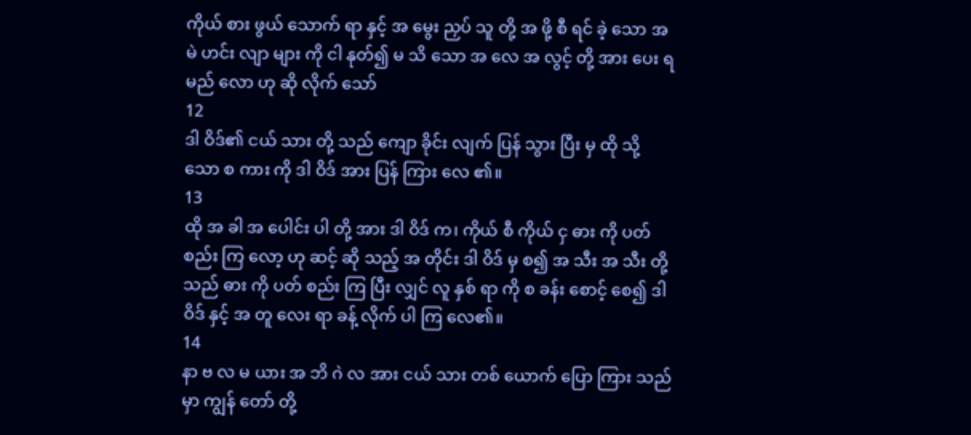ကိုယ် စား ဖွယ် သောက် ရာ နှင့် အ မွေး ညှပ် သူ တို့ အ ဖို့ စီ ရင် ခဲ့ သော အ မဲ ဟင်း လျာ များ ကို ငါ နုတ်၍ မ သိ သော အ လေ အ လွင့် တို့ အား ပေး ရ မည် လော ဟု ဆို လိုက် သော်
12
ဒါ ဝိဒ်၏ ငယ် သား တို့ သည် ကျော ခိုင်း လျက် ပြန် သွား ပြီး မှ ထို သို့ သော စ ကား ကို ဒါ ဝိဒ် အား ပြန် ကြား လေ ၏။
13
ထို အ ခါ အ ပေါင်း ပါ တို့ အား ဒါ ဝိဒ် က၊ ကိုယ် စီ ကိုယ် ငှ ဓား ကို ပတ် စည်း ကြ လော့ ဟု ဆင့် ဆို သည့် အ တိုင်း ဒါ ဝိဒ် မှ စ၍ အ သီး အ သီး တို့ သည် ဓား ကို ပတ် စည်း ကြ ပြီး လျှင် လူ နှစ် ရာ ကို စ ခန်း စောင့် စေ၍ ဒါ ဝိဒ် နှင့် အ တူ လေး ရာ ခန့် လိုက် ပါ ကြ လေ၏။
14
နာ ဗ လ မ ယား အ ဘိ ဂဲ လ အား ငယ် သား တစ် ယောက် ပြော ကြား သည် မှာ ကျွန် တော် တို့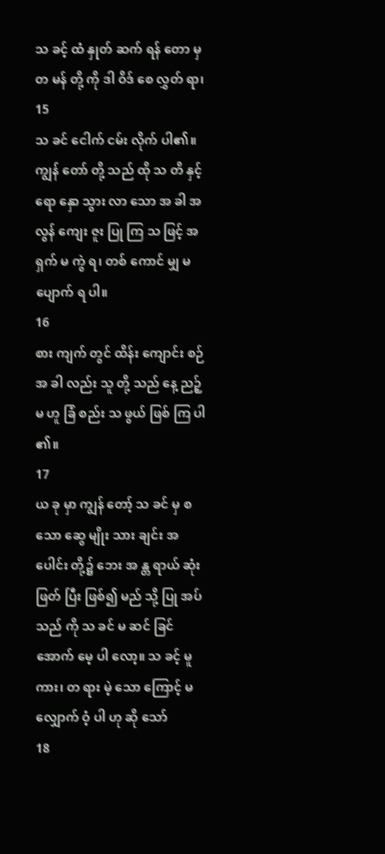သ ခင့် ထံ နှုတ် ဆက် ရန် တော မှ တ မန် တို့ ကို ဒါ ဝိဒ် စေ လွှတ် ရာ၊
15
သ ခင် ငေါက် ငမ်း လိုက် ပါ၏။ ကျွန် တော် တို့ သည် ထို သ တိ နှင့် ရော နှော သွား လာ သော အ ခါ အ လွန် ကျေး ဇူး ပြု ကြ သ ဖြင့် အ ရှက် မ ကွဲ ရ၊ တစ် ကောင် မျှ မ ပျောက် ရ ပါ။
16
စား ကျက် တွင် ထိန်း ကျောင်း စဉ် အ ခါ လည်း သူ တို့ သည် နေ့ ညဉ့် မ ဟူ ခြံ စည်း သ ဖွယ် ဖြစ် ကြ ပါ ၏။
17
ယ ခု မှာ ကျွန် တော့် သ ခင် မှ စ သော ဆွေ မျိုး သား ချင်း အ ပေါင်း တို့၌ ဘေး အ န္တ ရာယ် ဆုံး ဖြတ် ပြီး ဖြစ်၍ မည် သို့ ပြု အပ် သည် ကို သ ခင် မ ဆင် ခြင် အောက် မေ့ ပါ လော့။ သ ခင့် မူ ကား၊ တ ရား မဲ့ သော ကြောင့် မ လျှောက် ဝံ့ ပါ ဟု ဆို သော်
18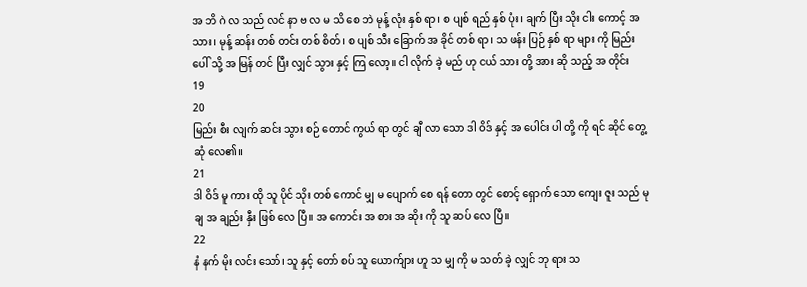အ ဘိ ဂဲ လ သည် လင် နာ ဗ လ မ သိ စေ ဘဲ မုန့် လုံး နှစ် ရာ၊ စ ပျစ် ရည် နှစ် ပုံး၊ ချက် ပြီး သိုး ငါး ကောင့် အ သား၊ မုန့် ဆန်း တစ် တင်း တစ် စိတ်၊ စ ပျစ် သီး ခြောက် အ ခိုင် တစ် ရာ၊ သ ဖန်း ပြဉ် နှစ် ရာ များ ကို မြည်း ပေါ် သို့ အ မြန် တင် ပြီး လျှင် သွား နှင့် ကြ လော့။ ငါ လိုက် ခဲ့ မည် ဟု ငယ် သား တို့ အား ဆို သည့် အ တိုင်း
19
20
မြည်း စီး လျက် ဆင်း သွား စဉ် တောင် ကွယ် ရာ တွင် ချီ လာ သော ဒါ ဝိဒ် နှင့် အ ပေါင်း ပါ တို့ ကို ရင် ဆိုင် တွေ့ ဆုံ လေ၏။
21
ဒါ ဝိဒ် မူ ကား ထို သူ ပိုင် သိုး တစ် ကောင် မျှ မ ပျောက် စေ ရန် တော တွင် စောင့် ရှောက် သော ကျေး ဇူး သည် မု ချ အ ချည်း နှီး ဖြစ် လေ ပြီ။ အ ကောင်း အ စား အ ဆိုး ကို သူ ဆပ် လေ ပြီ။
22
နံ နက် မိုး လင်း သော်၊ သူ နှင့် တော် စပ် သူ ယောက်ျား ဟူ သ မျှ ကို မ သတ် ခဲ့ လျှင် ဘု ရား သ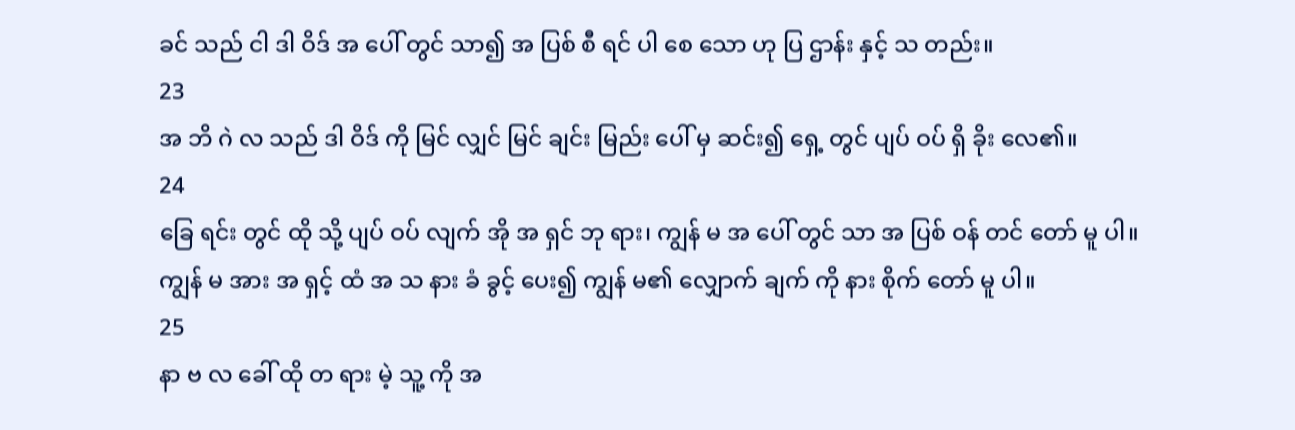ခင် သည် ငါ ဒါ ဝိဒ် အ ပေါ် တွင် သာ၍ အ ပြစ် စီ ရင် ပါ စေ သော ဟု ပြ ဌာန်း နှင့် သ တည်း။
23
အ ဘိ ဂဲ လ သည် ဒါ ဝိဒ် ကို မြင် လျှင် မြင် ချင်း မြည်း ပေါ် မှ ဆင်း၍ ရှေ့ တွင် ပျပ် ဝပ် ရှိ ခိုး လေ၏။
24
ခြေ ရင်း တွင် ထို သို့ ပျပ် ဝပ် လျက် အို အ ရှင် ဘု ရား၊ ကျွန် မ အ ပေါ် တွင် သာ အ ပြစ် ဝန် တင် တော် မူ ပါ။ ကျွန် မ အား အ ရှင့် ထံ အ သ နား ခံ ခွင့် ပေး၍ ကျွန် မ၏ လျှောက် ချက် ကို နား စိုက် တော် မူ ပါ။
25
နာ ဗ လ ခေါ် ထို တ ရား မဲ့ သူ့ ကို အ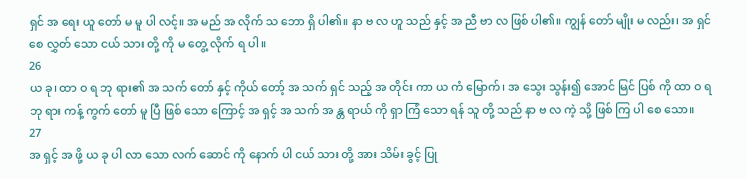ရှင် အ ရေး ယူ တော် မ မူ ပါ လင့်။ အ မည် အ လိုက် သ ဘော ရှိ ပါ၏။ နာ ဗ လ ဟူ သည် နှင့် အ ညီ ဗာ လ ဖြစ် ပါ၏။ ကျွန် တော် မျိုး မ လည်း၊ အ ရှင် စေ လွှတ် သော ငယ် သား တို့ ကို မ တွေ့ လိုက် ရ ပါ။
26
ယ ခု၊ ထာ ဝ ရ ဘု ရား၏ အ သက် တော် နှင့် ကိုယ် တော့် အ သက် ရှင် သည့် အ တိုင်း ကာ ယ ကံ မြောက်၊ အ သွေး သွန်း၍ အောင် မြင် ပြစ် ကို ထာ ဝ ရ ဘု ရား ကန့် ကွက် တော် မူ ပြီ ဖြစ် သော ကြောင့် အ ရှင့် အ သက် အ န္တ ရာယ် ကို ရှာ ကြံ သော ရန် သူ တို့ သည် နာ ဗ လ ကဲ့ သို့ ဖြစ် ကြ ပါ စေ သော။
27
အ ရှင့် အ ဖို့ ယ ခု ပါ လာ သော လက် ဆောင် ကို နောက် ပါ ငယ် သား တို့ အား သိမ်း ခွင့် ပြု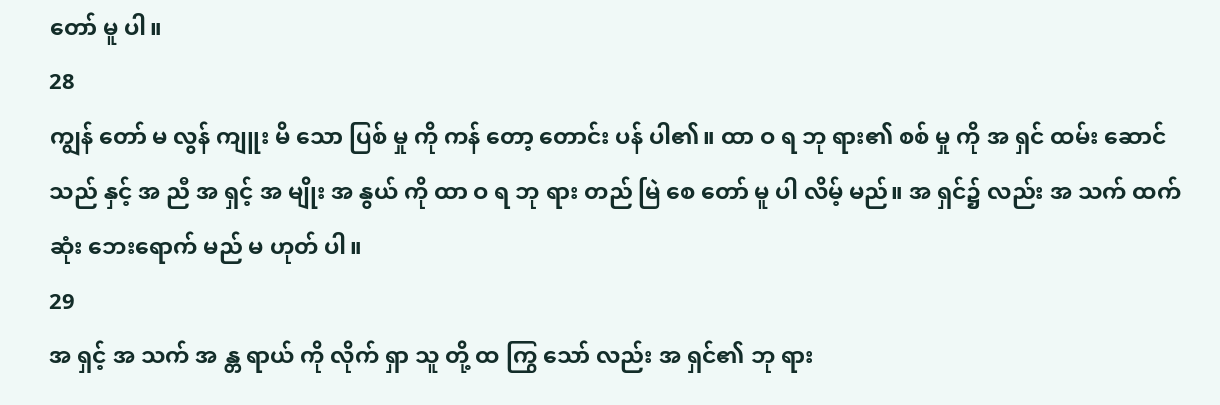တော် မူ ပါ။
28
ကျွန် တော် မ လွန် ကျူး မိ သော ပြစ် မှု ကို ကန် တော့ တောင်း ပန် ပါ၏။ ထာ ဝ ရ ဘု ရား၏ စစ် မှု ကို အ ရှင် ထမ်း ဆောင် သည် နှင့် အ ညီ အ ရှင့် အ မျိုး အ နွယ် ကို ထာ ဝ ရ ဘု ရား တည် မြဲ စေ တော် မူ ပါ လိမ့် မည်။ အ ရှင်၌ လည်း အ သက် ထက် ဆုံး ဘေးရောက် မည် မ ဟုတ် ပါ။
29
အ ရှင့် အ သက် အ န္တ ရာယ် ကို လိုက် ရှာ သူ တို့ ထ ကြွ သော် လည်း အ ရှင်၏ ဘု ရား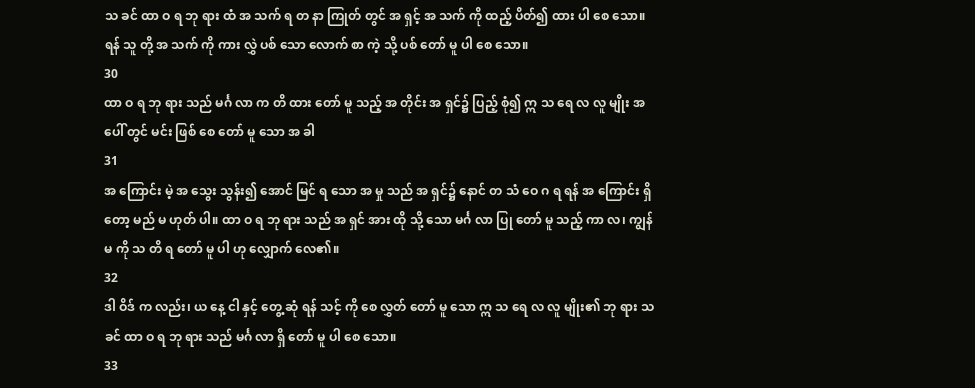သ ခင် ထာ ဝ ရ ဘု ရား ထံ အ သက် ရ တ နာ ကြုတ် တွင် အ ရှင့် အ သက် ကို ထည့် ပိတ်၍ ထား ပါ စေ သော။ ရန် သူ တို့ အ သက် ကို ကား လွှဲ ပစ် သော လောက် စာ ကဲ့ သို့ ပစ် တော် မူ ပါ စေ သော။
30
ထာ ဝ ရ ဘု ရား သည် မင်္ဂ လာ က တိ ထား တော် မူ သည့် အ တိုင်း အ ရှင်၌ ပြည့် စုံ၍ ဣ သ ရေ လ လူ မျိုး အ ပေါ် တွင် မင်း ဖြစ် စေ တော် မူ သော အ ခါ
31
အ ကြောင်း မဲ့ အ သွေး သွန်း၍ အောင် မြင် ရ သော အ မှု သည် အ ရှင်၌ နောင် တ သံ ဝေ ဂ ရ ရန် အ ကြောင်း ရှိ တော့ မည် မ ဟုတ် ပါ။ ထာ ဝ ရ ဘု ရား သည် အ ရှင် အား ထို သို့ သော မင်္ဂ လာ ပြု တော် မူ သည့် ကာ လ၊ ကျွန် မ ကို သ တိ ရ တော် မူ ပါ ဟု လျှောက် လေ၏။
32
ဒါ ဝိဒ် က လည်း၊ ယ နေ့ ငါ နှင့် တွေ့ ဆုံ ရန် သင့် ကို စေ လွှတ် တော် မူ သော ဣ သ ရေ လ လူ မျိုး၏ ဘု ရား သ ခင် ထာ ဝ ရ ဘု ရား သည် မင်္ဂ လာ ရှိ တော် မူ ပါ စေ သော။
33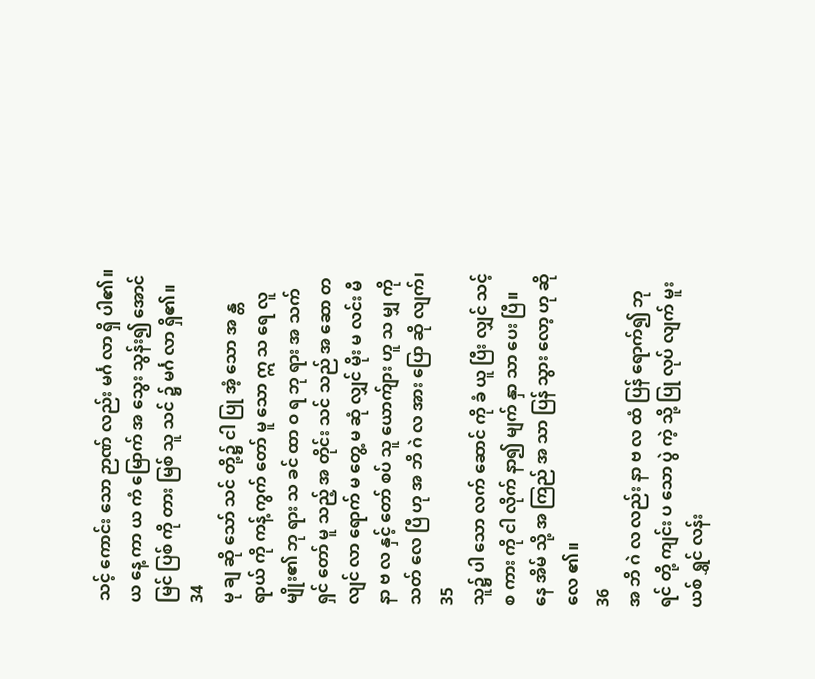သင့် ကောင်း သော ဉာဏ် လည်း မင်္ဂ လာ ရှိ ပါ၏။ ယ နေ့ ကာ ယ ကံ မြောက် အ သွေး သွန်း၍ အောင် မြင် ပြစ် ကို တား မြစ် သူ သင် ၌ မင်္ဂ လာ ရှိ၏။
34
မု ချ ဆို သော် သင် တို့၌ ငါ ပြု အံ့ သော အ န္တ ရာယ် ကို ကန့် ကွက် တော် မူ သော ဣ သ ရေ လူ မျိုး၏ ဘု ရား သ ခင် ထာ ဝ ရ ဘု ရား အ သက် ရှင် တော် မူ သည့် အ တိုင်း သင် သည် အ ဆော တ လျင် လာ ရောက် မ တွေ့ မ ဆုံ လျှင် မိုး မ လင်း မီ နာ ဗ လ နှင့် တော် စပ် သူ ယောက်ျား ဟူ သ မျှ ကို သတ် လေ ပြီ ဟု အ ဘိ ဂဲ လ အား ပြော ဆို လျက်၊
35
သူ၌ ပါ သော လက် ဆောင် ကို ခံ ယူ ပြီး လျှင် သင့် စ ကား ကို ငါ လိုက် နာ၍ မျက် နှာ သာ ပေး ပြီ။ နေ အိမ် သို့ အ ကြည် အ သာ ပြန် သွား လော့ ဟု ဆို လေ ၏။
36
အ ဘိ ဂဲ လ လည်း နာ ဗ လ ထံ ပြန် ရောက်၍ ဘု ရင် တို့ ကျင်း ပ သော ပွဲ ကဲ့ သို့ ပြု လုပ် လျက် မူး ယစ် ရွှင် လန်း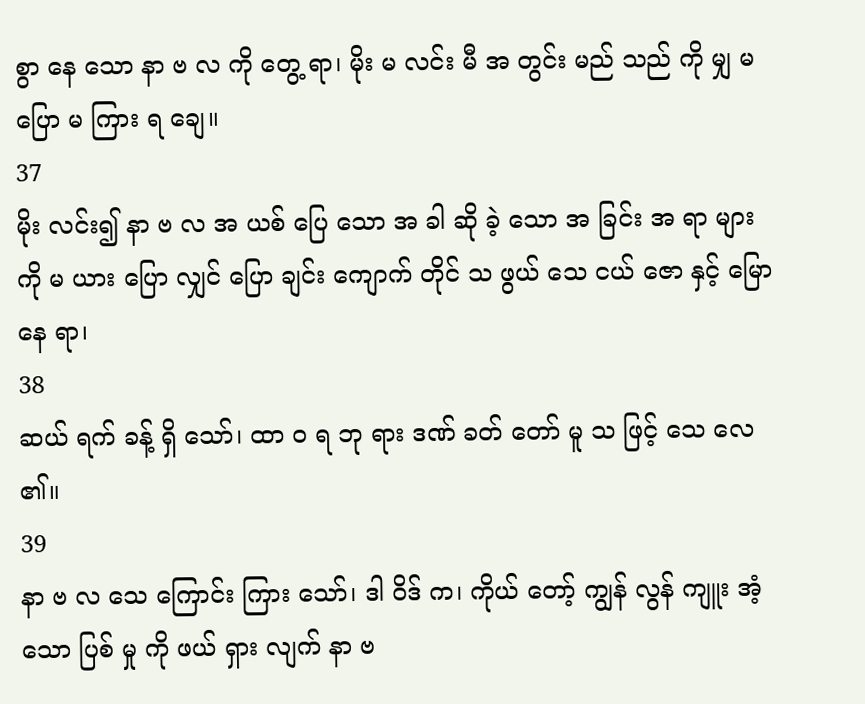စွာ နေ သော နာ ဗ လ ကို တွေ့ ရာ၊ မိုး မ လင်း မီ အ တွင်း မည် သည် ကို မျှ မ ပြော မ ကြား ရ ချေ။
37
မိုး လင်း၍ နာ ဗ လ အ ယစ် ပြေ သော အ ခါ ဆို ခဲ့ သော အ ခြင်း အ ရာ များ ကို မ ယား ပြော လျှင် ပြော ချင်း ကျောက် တိုင် သ ဖွယ် သေ ငယ် ဇော နှင့် မြော နေ ရာ၊
38
ဆယ် ရက် ခန့် ရှိ သော်၊ ထာ ဝ ရ ဘု ရား ဒဏ် ခတ် တော် မူ သ ဖြင့် သေ လေ ၏။
39
နာ ဗ လ သေ ကြောင်း ကြား သော်၊ ဒါ ဝိဒ် က၊ ကိုယ် တော့် ကျွန် လွန် ကျူး အံ့ သော ပြစ် မှု ကို ဖယ် ရှား လျက် နာ ဗ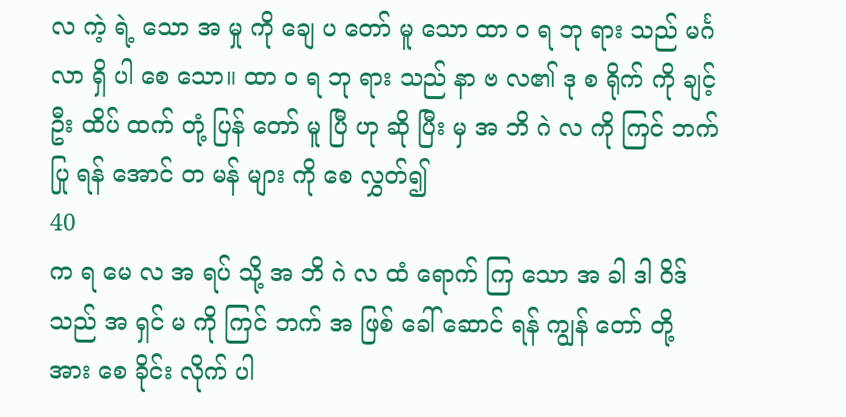လ ကဲ့ ရဲ့ သော အ မှု ကို ချေ ပ တော် မူ သော ထာ ဝ ရ ဘု ရား သည် မင်္ဂ လာ ရှိ ပါ စေ သော။ ထာ ဝ ရ ဘု ရား သည် နာ ဗ လ၏ ဒု စ ရိုက် ကို ချင့် ဦး ထိပ် ထက် တုံ့ ပြန် တော် မူ ပြီ ဟု ဆို ပြီး မှ အ ဘိ ဂဲ လ ကို ကြင် ဘက် ပြု ရန် အောင် တ မန် များ ကို စေ လွှတ်၍
40
က ရ မေ လ အ ရပ် သို့ အ ဘိ ဂဲ လ ထံ ရောက် ကြ သော အ ခါ ဒါ ဝိဒ် သည် အ ရှင် မ ကို ကြင် ဘက် အ ဖြစ် ခေါ် ဆောင် ရန် ကျွန် တော် တို့ အား စေ ခိုင်း လိုက် ပါ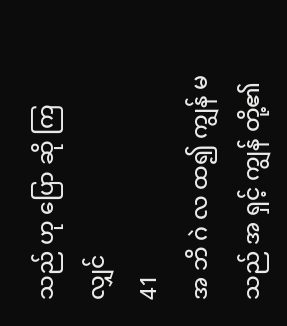သည် ဟု ပြော ဆို ကြ လျှင်
41
အ ဘိ ဂဲ လ ထ၍ ကျွန် မ သည် အ ရှင့် ကျွန် တို့၏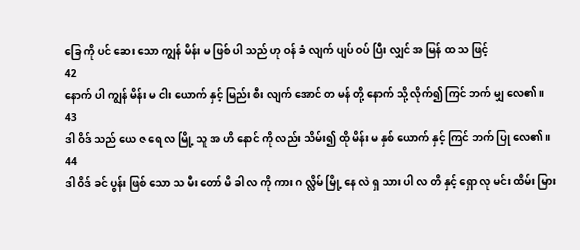ခြေ ကို ပင် ဆေး သော ကျွန် မိန်း မ ဖြစ် ပါ သည် ဟု ဝန် ခံ လျက် ပျပ် ဝပ် ပြီး လျှင် အ မြန် ထ သ ဖြင့်
42
နောက် ပါ ကျွန် မိန်း မ ငါး ယောက် နှင့် မြည်း စီး လျက် အောင် တ မန် တို့ နောက် သို့ လိုက်၍ ကြင် ဘက် မျှ လေ၏။
43
ဒါ ဝိဒ် သည် ယေ ဇ ရေ လ မြို့ သူ အ ဟိ နောင် ကို လည်း သိမ်း၍ ထို မိန်း မ နှစ် ယောက် နှင့် ကြင် ဘက် ပြု လေ၏။
44
ဒါ ဝိဒ် ခင် ပွန်း ဖြစ် သော သ မီး တော် မိ ခါ လ ကို ကား ဂ လ္လိမ် မြို့ နေ လဲ ရှ သား ပါ လ တိ နှင့် ရှော လု မင်း ထိမ်း မြား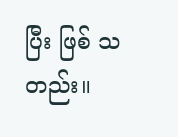ပြီး ဖြစ် သ တည်း။